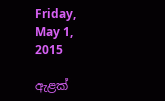Friday, May 1, 2015

ඇළක්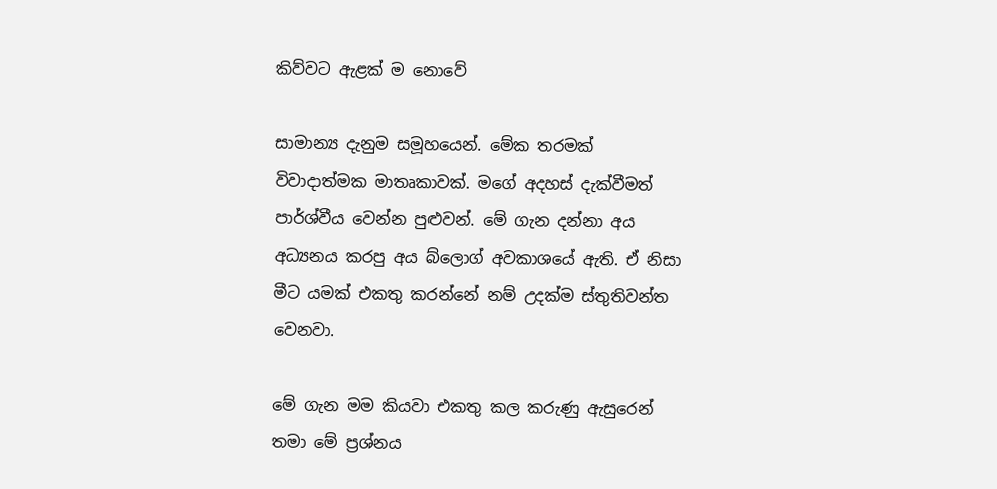කිව්වට ඇළක් ම නොවේ

සාමාන්‍ය දැනුම සමූහයෙන්. මේක තරමක් විවාදාත්මක මාතෘකාවක්. මගේ අදහස් දැක්වීමත් පාර්ශ්වීය වෙන්න පුළුවන්. මේ ගැන දන්නා අය අධ්‍යනය කරපු අය බ්ලොග් අවකාශයේ ඇති. ඒ නිසා මීට යමක් එකතු කරන්නේ නම් උදක්ම ස්තුතිවන්ත වෙනවා.

මේ ගැන මම කියවා එකතු කල කරුණු ඇසුරෙන් තමා මේ ප්‍රශ්නය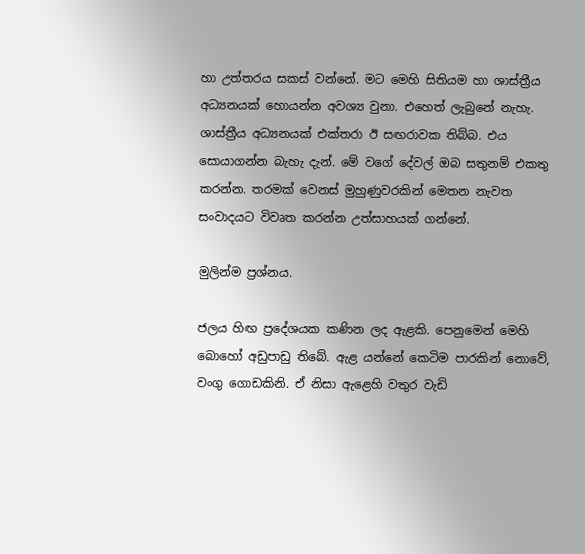හා උත්තරය සකස් වන්නේ. මට මෙහි සිතියම හා ශාස්ත්‍රීය අධ්‍යනයක් හොයන්න අවශ්‍ය වුනා. එහෙත් ලැබුනේ නැහැ. ශාස්ත්‍රීය අධ්‍යනයක් එක්තරා ඊ සඟරාවක තිබ්බ. එය සොයාගන්න බැහැ දැන්. මේ වගේ දේවල් ඔබ සතුනම් එකතු කරන්න. තරමක් වෙනස් මුහුණුවරකින් මෙතන නැවත සංවාදයට විවෘත කරන්න උත්සාහයක් ගන්නේ.

මුලින්ම ප්‍රශ්නය.

ජලය හිඟ ප්‍රදේශයක කණින ලද ඇළකි. පෙනුමෙන් මෙහි බොහෝ අඩුපාඩු තිබේ. ඇළ යන්නේ කෙටිම පාරකින් නොවේ, වංගු ගොඩකිනි. ඒ නිසා ඇළෙහි වතුර වැඩි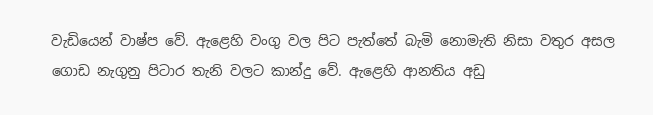වැඩියෙන් වාෂ්ප වේ. ඇළෙහි වංගු වල පිට පැත්තේ බැමි නොමැති නිසා වතුර අසල ගොඩ නැගුනු පිටාර තැනි වලට කාන්දු වේ. ඇළෙහි ආනතිය අඩු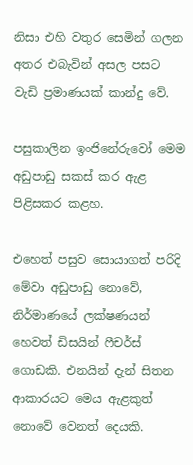නිසා එහි වතුර සෙමින් ගලන අතර එබැවින් අසල පසට වැඩි ප්‍රමාණයක් කාන්දු වේ.

පසුකාලින ඉංජිනේරුවෝ මෙම අඩුපාඩු සකස් කර ඇළ පිළිසකර කළහ.

එහෙත් පසුව සොයාගත් පරිදි මේවා අඩුපාඩු නොවේ, නිර්මාණයේ ලක්ෂණයන් හෙවත් ඩිසයින් ෆීචර්ස් ගොඩකි. එනයින් දැන් සිතන ආකාරයට මෙය ඇළකුත් නොවේ වෙනත් දෙයකි.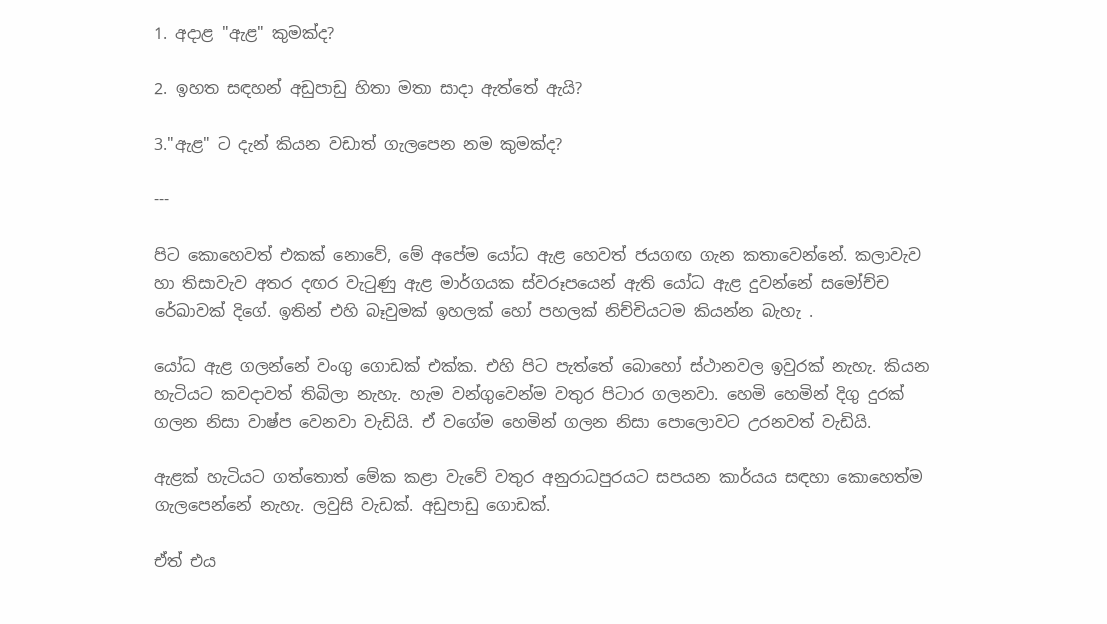1. අදාළ "ඇළ" කුමක්ද?

2. ඉහත සඳහන් අඩුපාඩු හිතා මතා සාදා ඇත්තේ ඇයි?

3."ඇළ" ට දැන් කියන වඩාත් ගැලපෙන නම කුමක්ද?

---

පිට කොහෙවත් එකක් නොවේ, මේ අපේම යෝධ ඇළ හෙවත් ජයගඟ ගැන කතාවෙන්නේ. කලාවැව හා තිසාවැව අතර දඟර වැටුණු ඇළ මාර්ගයක ස්වරූපයෙන් ඇති යෝධ ඇළ දුවන්නේ සමෝච්ච රේඛාවක් දිගේ. ඉතින් එහි බෑවුමක් ඉහලක් හෝ පහලක් නිච්චියටම කියන්න බැහැ .

යෝධ ඇළ ගලන්නේ වංගු ගොඩක් එක්ක. එහි පිට පැත්තේ බොහෝ ස්ථානවල ඉවුරක් නැහැ. කියන හැටියට කවදාවත් තිබිලා නැහැ. හැම වන්ගුවෙන්ම වතුර පිටාර ගලනවා. හෙමි හෙමින් දිගු දුරක් ගලන නිසා වාෂ්ප වෙනවා වැඩියි. ඒ වගේම හෙමින් ගලන නිසා පොලොවට උරනවත් වැඩියි.

ඇළක් හැටියට ගත්තොත් මේක කළා වැවේ වතුර අනුරාධපුරයට සපයන කාර්යය සඳහා කොහෙත්ම ගැලපෙන්නේ නැහැ. ලවුසි වැඩක්. අඩුපාඩු ගොඩක්.

ඒත් එය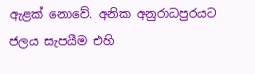ඇළක් නොවේ. අනික අනුරාධපුරයට ජලය සැපයීම එහි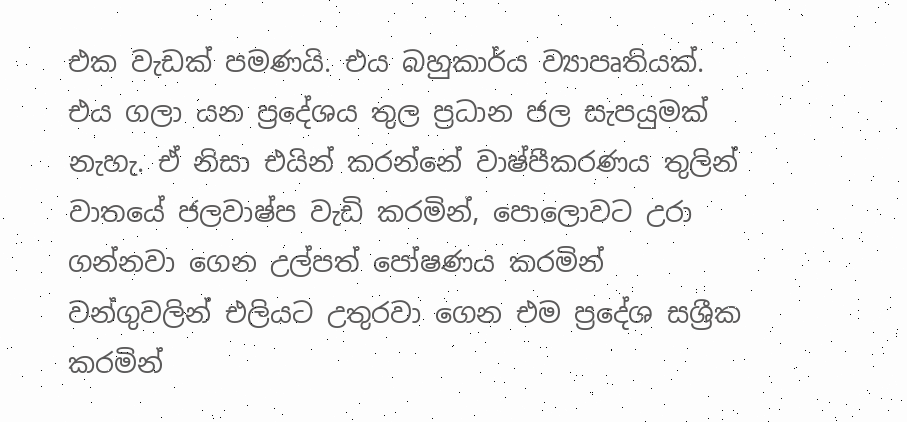එක වැඩක් පමණයි. එය බහුකාර්ය ව්‍යාපෘතියක්. එය ගලා යන ප්‍රදේශය තුල ප්‍රධාන ජල සැපයුමක් නැහැ. ඒ නිසා එයින් කරන්නේ වාෂ්පීකරණය තුලින් වාතයේ ජලවාෂ්ප වැඩි කරමින්, පොලොවට උරා ගන්නවා ගෙන උල්පත් පෝෂණය කරමින් වන්ගුවලින් එලියට උතුරවා ගෙන එම ප්‍රදේශ සශ්‍රීක කරමින්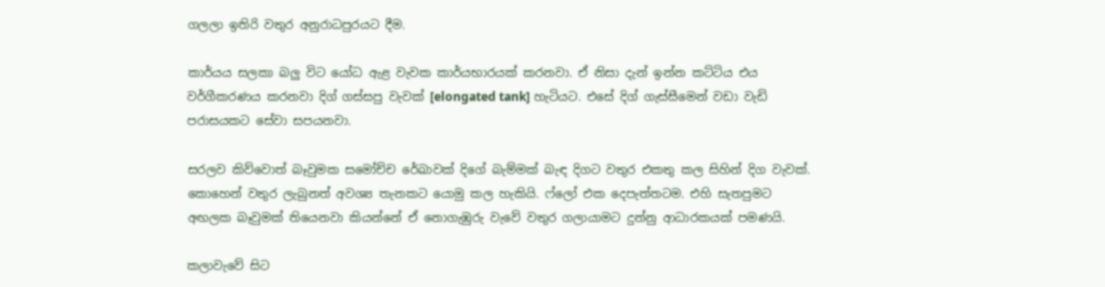ගලලා ඉතිරි වතුර අනුරාධපුරයට දීම.

කාර්යය සලකා බලු විට යෝධ ඇළ වැවක කාර්යභාරයක් කරනවා. ඒ නිසා දැන් ඉන්න කට්ටිය එය වර්ගීකරණය කරනවා දිග් ගස්සපු වැවක් [elongated tank] හැටියට. එසේ දිග් ගැස්සීමෙන් වඩා වැඩි පරාසයකට සේවා සපයනවා.

සරලව කිව්වොත් බෑවුමක සමෝච්ච රේඛාවක් දිගේ බැම්මක් බැඳ දිගට වතුර එකතු කල සිහින් දිග වැවක්. කොහෙන් වතුර ලැබුනත් අවශ්‍ය තැනකට යොමු කල හැකියි. ෆ්ලෝ එක දෙපැත්තටම. එහි සැතපුමට අඟලක බෑවුමක් තියෙනවා කියන්නේ ඒ නොගැඹුරු වැවේ වතුර ගලායාමට දුන්නු ආධාරකයක් පමණයි.

කලාවැවේ සිට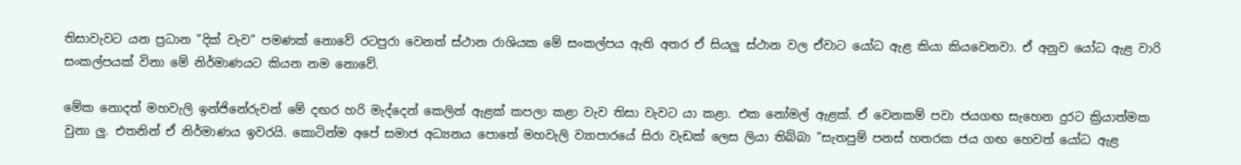තිසාවැවට යන ප්‍රධාන "දික් වැව" පමණක් නොවේ රටපුරා වෙනත් ස්ථාන රාශියක මේ සංකල්පය ඇති අතර ඒ සියලු ස්ථාන වල ඒවාට යෝධ ඇළ කියා කියවෙනවා. ඒ අනුව යෝධ ඇළ වාරි සංකල්පයක් විනා මේ නිර්මාණයට කියන නම නොවේ.

මේක නොදත් මහවැලි ඉන්ජිනේරුවන් මේ දඟර හරි මැද්දෙන් කෙලින් ඇළක් කපලා කළා වැව තිසා වැවට යා කළා. එක නෝමල් ඇළක්. ඒ වෙනකම් පවා ජයගඟ සැහෙන දුරට ක්‍රියාත්මක වුනා ලු. එතනින් ඒ නිර්මාණය ඉවරයි. කොටින්ම අපේ සමාජ අධ්‍යනය පොතේ මහවැලි ව්‍යාපාරයේ සිරා වැඩක් ලෙස ලියා තිබ්බා "සැතපුම් පනස් හතරක ජය ගඟ හෙවත් යෝධ ඇළ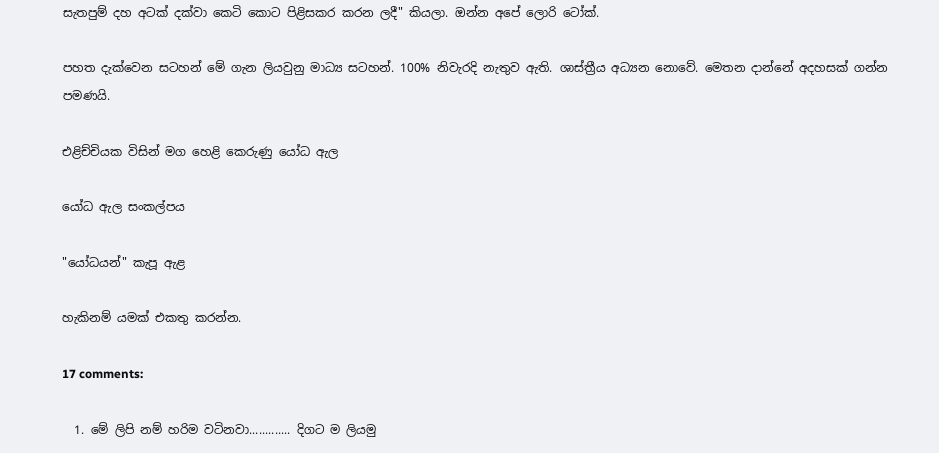සැතපුම් දහ අටක් දක්වා කෙටි කොට පිළිසකර කරන ලදී" කියලා. ඔන්න අපේ ලොරි ටෝක්.

පහත දැක්වෙන සටහන් මේ ගැන ලියවුනු මාධ්‍ය සටහන්. 100% නිවැරදි නැතුව ඇති. ශාස්ත්‍රීය අධ්‍යන නොවේ. මෙතන දාන්නේ අදහසක් ගන්න පමණයි.

එළිච්චියක විසින් මග හෙළි කෙරුණු යෝධ ඇල

යෝධ ඇල සංකල්පය

"යෝධයන්" කැපූ ඇළ

හැකිනම් යමක් එකතු කරන්න.

17 comments:

  1. මේ ලිපි නම් හරිම වටිනවා............. දිගට ම ලියමු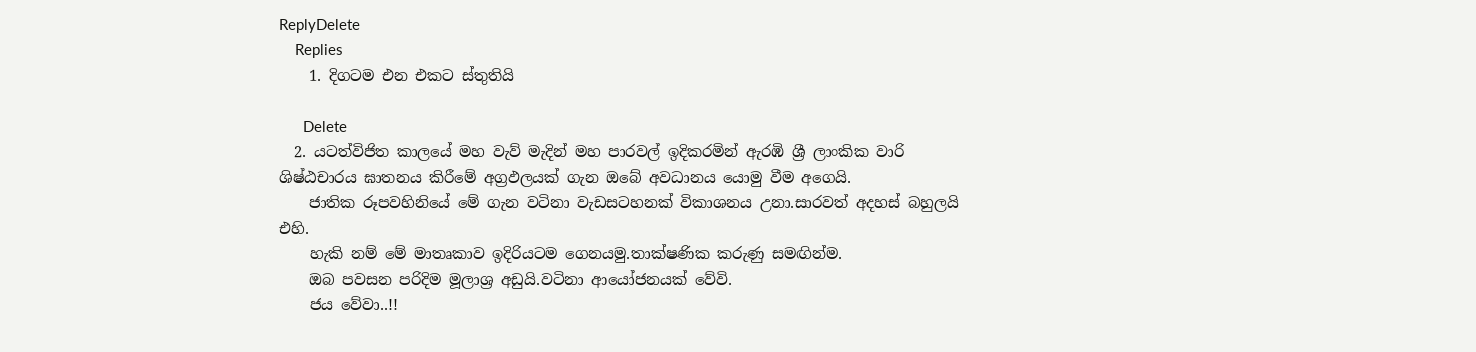ReplyDelete
    Replies
    1. දිගටම එන එකට ස්තුතියි

      Delete
  2. යටත්විජිත කාලයේ මහ වැව් මැදින් මහ පාරවල් ඉදිකරමින් ඇරඹි ශ්‍රී ලාංකික වාරි ශිෂ්ඨචාරය ඝාතනය කිරීමේ අග්‍රඵලයක් ගැන ඔබේ අවධානය යොමු වීම අගෙයි.
    ජාතික රූපවහිනියේ මේ ගැන වටිනා වැඩසටහනක් විකාශනය උනා.සාරවත් අදහස් බහුලයි එහි.
    හැකි නම් මේ මාතෘකාව ඉදිරියටම ගෙනයමු.තාක්ෂණික කරුණු සමඟින්ම.
    ඔබ පවසන පරිදිම මූලාශ්‍ර අඩුයි.වටිනා ආයෝජනයක් වේවි.
    ජය වේවා..!!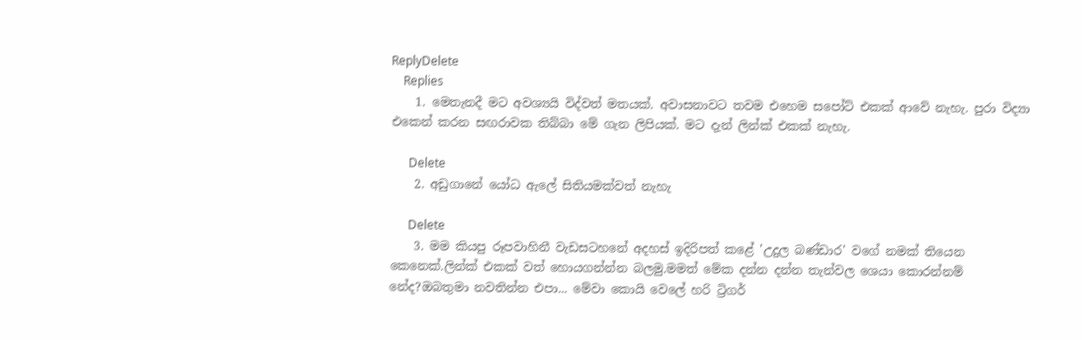ReplyDelete
    Replies
    1. මෙතැනදී මට අවශ්‍යයි විද්වත් මතයක්. අවාසනාවට තවම එහෙම සපෝට් එකක් ආවේ නැහැ. පුරා විද්‍යා එකෙන් කරන සඟරාවක තිබ්බා මේ ගැන ලිපියක්. මට දැන් ලින්ක් එකක් නැහැ.

      Delete
    2. අඩුගානේ යෝධ ඇලේ සිතියමක්වත් නැහැ

      Delete
    3. මම කියපු රූපවාහිනී වැඩසටහනේ අදහස් ඉදිරිපත් කළේ 'උදුල බණ්ඩාර' වගේ නමක් තියෙන කෙනෙක්.ලින්ක් එකක් වත් හොයගන්න්න බලමු.මමත් මේක දන්න දන්න තැන්වල ශෙයා කොරන්නම් නේද?ඔබතුමා නවතින්න එපා... මේවා කොයි වෙලේ හරි ට්‍රිගර්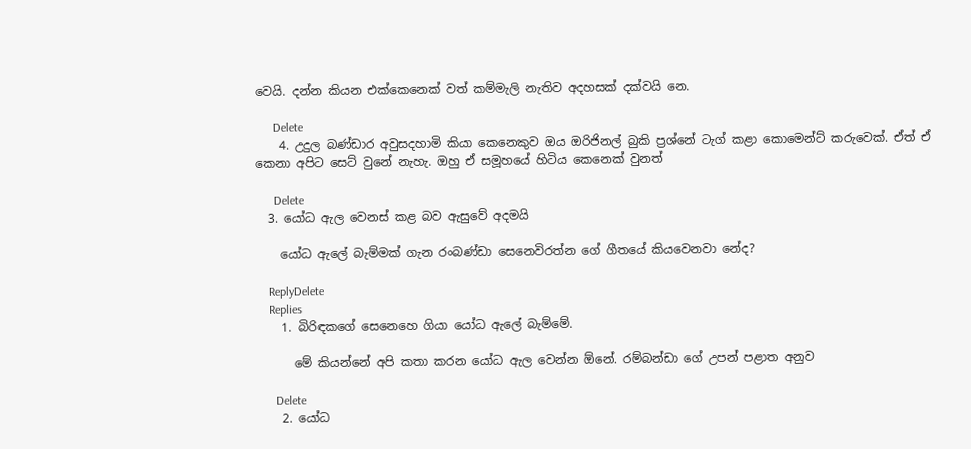වෙයි. දන්න කියන එක්කෙනෙක් වත් කම්මැලි නැතිව අදහසක් දක්වයි නෙ.

      Delete
    4. උදුල බණ්ඩාර අවුසදහාමි කියා කෙනෙකුව ඔය ඔරිජිනල් බුකි ප්‍රශ්නේ ටැග් කළා කොමෙන්ට් කරුවෙක්. ඒත් ඒ කෙනා අපිට සෙට් වුනේ නැහැ. ඔහු ඒ සමූහයේ හිටිය කෙනෙක් වුනත්

      Delete
  3. යෝධ ඇල වෙනස් කළ බව ඇසුවේ අදමයි

    යෝධ ඇලේ බැම්මක් ගැන රංබණ්ඩා සෙනෙවිරත්න ගේ ගීතයේ කියවෙනවා නේද?

    ReplyDelete
    Replies
    1. බිරිඳකගේ සෙනෙහෙ ගියා යෝධ ඇලේ බැම්මේ.

      මේ කියන්නේ අපි කතා කරන යෝධ ඇල වෙන්න ඕනේ. රම්බන්ඩා ගේ උපන් පළාත අනුව

      Delete
    2. යෝධ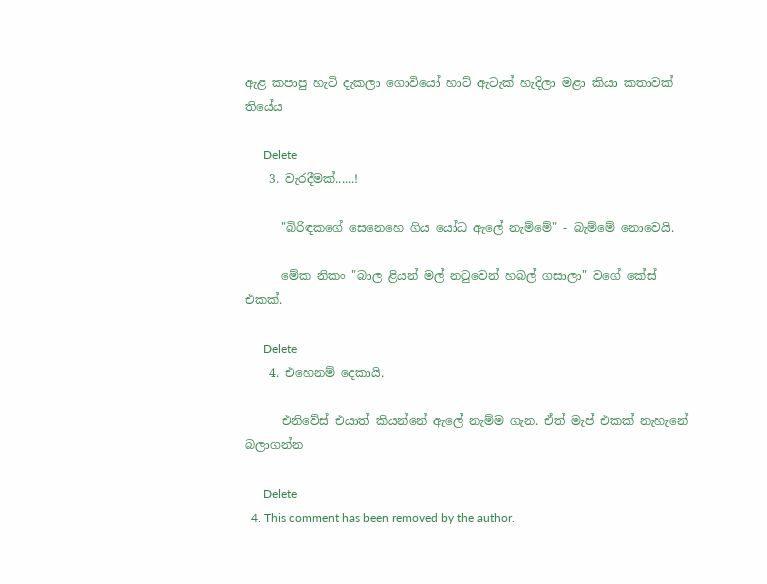ඇළ කපාපු හැටි දැකලා ගොවියෝ හාට් ඇටැක් හැදිලා මළා කියා කතාවක් තියේය

      Delete
    3. වැරදීමක්......!

      "බිරිඳකගේ සෙනෙහෙ ගිය යෝධ ඇලේ නැම්මේ" - බැම්මේ නොවෙයි.

      මේක නිකං "බාල ළියන් මල් නටුවෙන් හබල් ගසාලා" වගේ කේස් එකක්.

      Delete
    4. එහෙනම් දෙකායි.

      එනිවේස් එයාත් කියන්නේ ඇලේ නැම්ම ගැන. ඒත් මැප් එකක් නැහැනේ බලාගන්න

      Delete
  4. This comment has been removed by the author.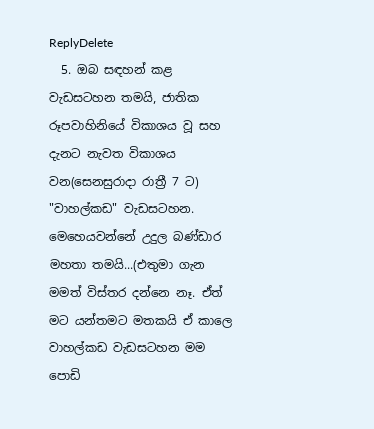ReplyDelete
  5. ඔබ සඳහන් කළ වැඩසටහන තමයි, ජාතික රූපවාහිනියේ විකාශය වූ සහ දැනට නැවත විකාශය වන(සෙනසුරාදා රාත්‍රී 7 ට) "වාහල්කඩ" වැඩසටහන. මෙහෙයවන්නේ උදුල බණ්ඩාර මහතා තමයි...(එතුමා ගැන මමත් විස්තර දන්නෙ නෑ. ඒත් මට යන්තමට මතකයි ඒ කාලෙ වාහල්කඩ වැඩසටහන මම පොඩි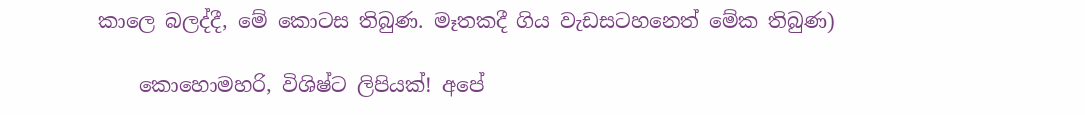කාලෙ බලද්දී, මේ කොටස තිබුණ. මෑතකදී ගිය වැඩසටහනෙත් මේක තිබුණ)

    කොහොමහරි, විශිෂ්ට ලිපියක්! අපේ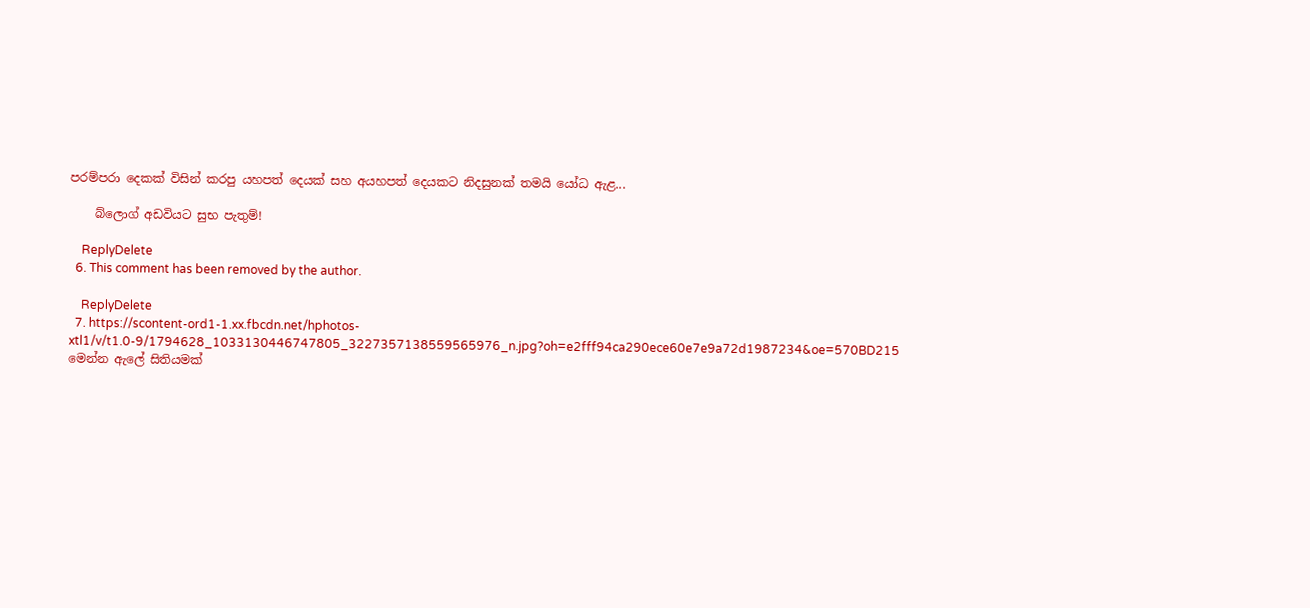පරම්පරා දෙකක් විසින් කරපු යහපත් දෙයක් සහ අයහපත් දෙයකට නිදසුනක් තමයි යෝධ ඇළ...

    බ්ලොග් අඩවියට සුභ පැතුම්!

    ReplyDelete
  6. This comment has been removed by the author.

    ReplyDelete
  7. https://scontent-ord1-1.xx.fbcdn.net/hphotos-xtl1/v/t1.0-9/1794628_1033130446747805_3227357138559565976_n.jpg?oh=e2fff94ca290ece60e7e9a72d1987234&oe=570BD215 මෙන්න ඇලේ සිතියමක්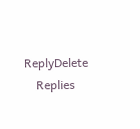ReplyDelete
    Replies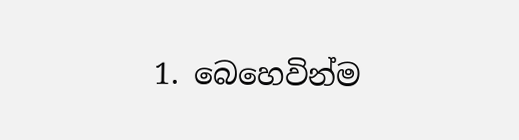1. බෙහෙවින්ම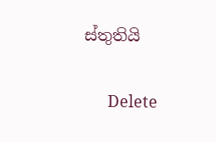ස්තුතියි

      Delete